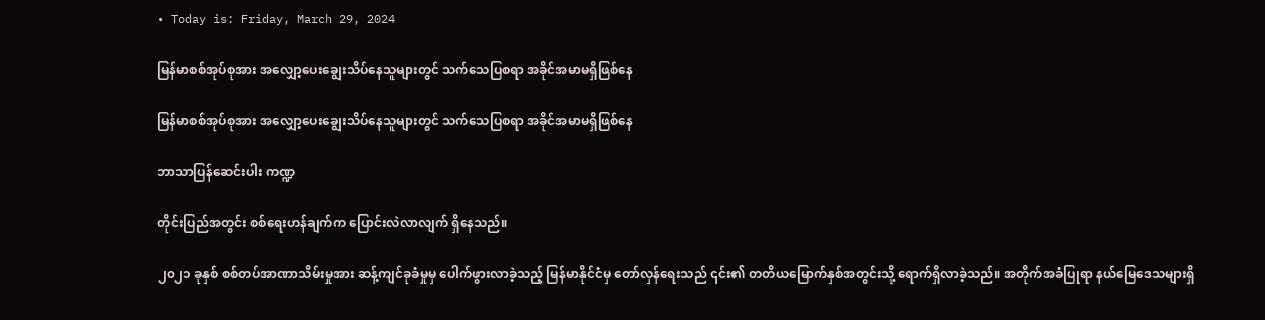• Today is: Friday, March 29, 2024

မြန်မာစစ်အုပ်စုအား အလျှော့ပေးချွေးသိပ်နေသူများတွင် သက်သေပြစရာ အခိုင်အမာမရှိဖြစ်နေ

မြန်မာစစ်အုပ်စုအား အလျှော့ပေးချွေးသိပ်နေသူများတွင် သက်သေပြစရာ အခိုင်အမာမရှိဖြစ်နေ

ဘာသာပြန်ဆေင်းပါး ကဏ္ဍ

တိုင်းပြည်အတွင်း စစ်ရေးဟန်ချက်က ပြောင်းလဲလာလျက် ရှိနေသည်။

၂၀၂၁ ခုနှစ် စစ်တပ်အာဏာသိမ်းမှုအား ဆန့်ကျင်ခုခံမှုမှ ပေါက်ဖွားလာခဲ့သည့် မြန်မာနိုင်ငံမှ တော်လှန်ရေးသည် ၎င်း၏ တတိယမြောက်နှစ်အတွင်းသို့ ရောက်ရှိလာခဲ့သည်။ အတိုက်အခံပြုရာ နယ်မြေဒေသများရှိ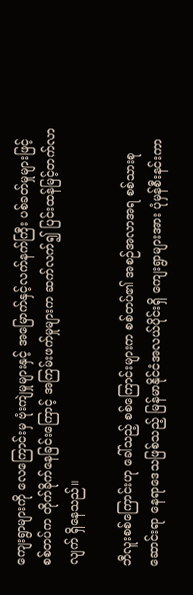ကျေးရွာများကို လေကြောင်းမှ ဗုံးကျဲမှုများနှင့် အမြောက်နှင့်လက်နက်ကြီး ပစ်ခတ်မှုများဖြင့် စစ်တပ်က တိုက်ခိုက်နေခြင်းကြောင့် အကြမ်းဖက်မှုများက ဆက်လက်၍ ပြင်းထန်မြင့်တက်လာလျက် ရှိနေသည်။

ဘီလူးစစ်ကြောင်းဟု ခေါ်သည့် စစ်ကြောင်းများက စစ်တပ်၏ အစဉ်အလာအရ စစ်သားစုဆောင်းရာ နေရာဒေသဖြစ်သည့် မြန်မာနိုင်ငံအလယ်ပိုင်းရှိ ကျေးရွာများအား ပုံမှန်စီးနင်းကာ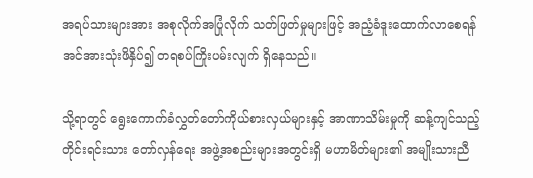အရပ်သားများအား အစုလိုက်အပြုံလိုက် သတ်ဖြတ်မှုများဖြင့် အညံ့ခံဒူးထောက်လာစေရန် အင်အားသုံးဖိနှိပ်၍ တရစပ်ကြိုးပမ်းလျက် ရှိနေသည်။

သို့ရာတွင် ရွေးကောက်ခံလွှတ်တော်ကိုယ်စားလှယ်များနှင့် အာဏာသိမ်းမှုကို ဆန့်ကျင်သည့် တိုင်းရင်းသား တော်လှန်ရေး အဖွဲ့အစည်းများအတွင်းရှိ မဟာမိတ်များ၏ အမျိုးသားညီ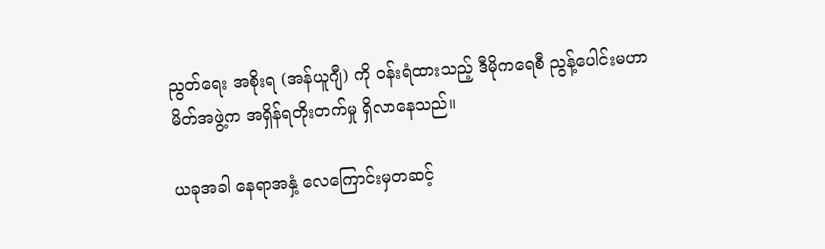ညွတ်ရေး အစိုးရ (အန်ယူဂျီ) ကို ဝန်းရံထားသည့် ဒီမိုကရေစီ ညွန့်ပေါင်းမဟာမိတ်အဖွဲ့က အရှိန်ရတိုးတက်မှု ရှိလာနေသည်။

ယခုအခါ နေရာအနှံ့ လေကြောင်းမှတဆင့်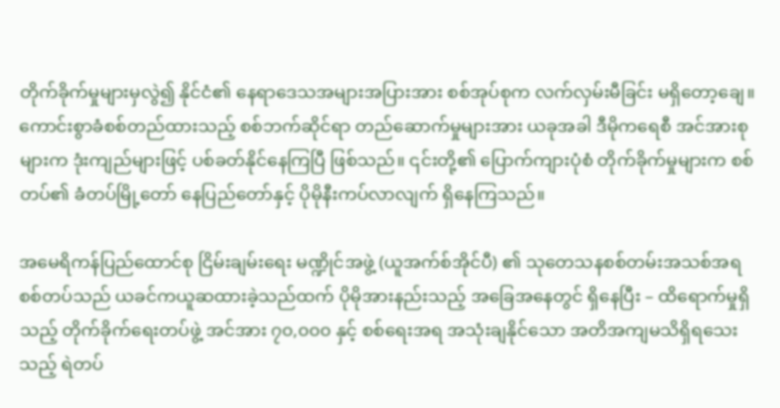တိုက်ခိုက်မှုများမှလွဲ၍ နိုင်ငံ၏ နေရာဒေသအများအပြားအား စစ်အုပ်စုက လက်လှမ်းမီခြင်း မရှိတော့ချေ။ ကောင်းစွာခံစစ်တည်ထားသည့် စစ်ဘက်ဆိုင်ရာ တည်ဆောက်မှုများအား ယခုအခါ ဒီမိုကရေစီ အင်အားစုများက ဒုံးကျည်များဖြင့် ပစ်ခတ်နိုင်နေကြပြီ ဖြစ်သည်။ ၎င်းတို့၏ ပြောက်ကျားပုံစံ တိုက်ခိုက်မှုများက စစ်တပ်၏ ခံတပ်မြို့တော် နေပြည်တော်နှင့် ပိုမိုနီးကပ်လာလျက် ရှိနေကြသည်။

အမေရိကန်ပြည်ထောင်စု ငြိမ်းချမ်းရေး မဏ္ဍိုင်အဖွဲ့ (ယူအက်စ်အိုင်ပီ) ၏ သုတေသနစစ်တမ်းအသစ်အရ စစ်တပ်သည် ယခင်ကယူဆထားခဲ့သည်ထက် ပိုမိုအားနည်းသည့် အခြေအနေတွင် ရှိနေပြီး – ထိရောက်မှုရှိသည့် တိုက်ခိုက်ရေးတပ်ဖွဲ့ အင်အား ၇၀,၀၀၀ နှင့် စစ်ရေးအရ အသုံးချနိုင်သော အတိအကျမသိရှိရသေးသည့် ရဲတပ်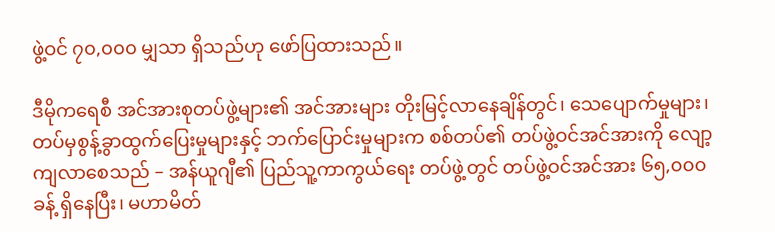ဖွဲ့ဝင် ၇၀,၀၀၀ မျှသာ ရှိသည်ဟု ဖော်ပြထားသည်။

ဒီမိုကရေစီ အင်အားစုတပ်ဖွဲ့များ၏ အင်အားများ တိုးမြင့်လာနေချိန်တွင်၊ သေပျောက်မှုများ၊ တပ်မှစွန့်ခွာထွက်ပြေးမှုများနှင့် ဘက်ပြောင်းမှုများက စစ်တပ်၏ တပ်ဖွဲ့ဝင်အင်အားကို လျော့ကျလာစေသည် – အန်ယူဂျီ၏ ပြည်သူ့ကာကွယ်ရေး တပ်ဖွဲ့တွင် တပ်ဖွဲ့ဝင်အင်အား ၆၅,၀၀၀ ခန့် ရှိနေပြီး၊ မဟာမိတ်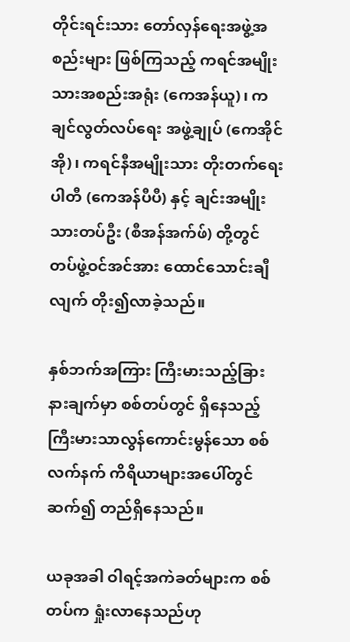တိုင်းရင်းသား တော်လှန်ရေးအဖွဲ့အစည်းများ ဖြစ်ကြသည့် ကရင်အမျိုးသားအစည်းအရုံး (ကေအန်ယူ)၊ ကချင်လွတ်လပ်ရေး အဖွဲ့ချုပ် (ကေအိုင်အို)၊ ကရင်နီအမျိုးသား တိုးတက်ရေးပါတီ (ကေအန်ပီပီ) နှင့် ချင်းအမျိုးသားတပ်ဦး (စီအန်အက်ဖ်) တို့တွင် တပ်ဖွဲ့ဝင်အင်အား ထောင်သောင်းချီလျက် တိုး၍လာခဲ့သည်။

နှစ်ဘက်အကြား ကြီးမားသည့်ခြားနားချက်မှာ စစ်တပ်တွင် ရှိနေသည့် ကြီးမားသာလွန်ကောင်းမွန်သော စစ်လက်နက် ကိရိယာများအပေါ်တွင် ဆက်၍ တည်ရှိနေသည်။

ယခုအခါ ဝါရင့်အကဲခတ်များက စစ်တပ်က ရှုံးလာနေသည်ဟု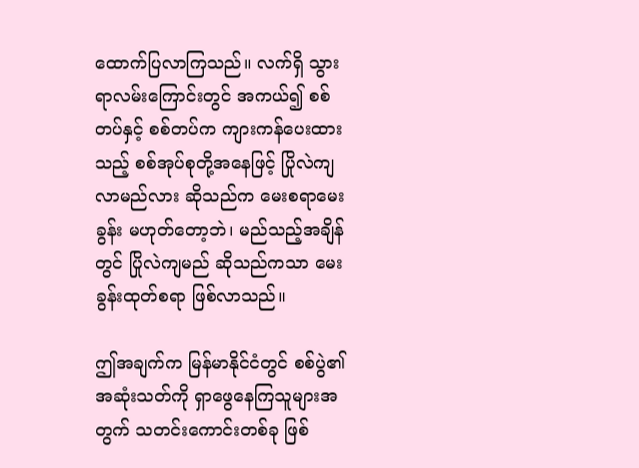ထောက်ပြလာကြသည်။ လက်ရှိ သွားရာလမ်းကြောင်းတွင် အကယ်၍ စစ်တပ်နှင့် စစ်တပ်က ကျားကန်ပေးထားသည့် စစ်အုပ်စုတို့အနေဖြင့် ပြိုလဲကျလာမည်လား ဆိုသည်က မေးစရာမေးခွန်း မဟုတ်တော့ဘဲ၊ မည်သည့်အချိန်တွင် ပြိုလဲကျမည် ဆိုသည်ကသာ မေးခွန်းထုတ်စရာ ဖြစ်လာသည်။

ဤအချက်က မြန်မာနိုင်ငံတွင် စစ်ပွဲ၏ အဆုံးသတ်ကို ရှာဖွေနေကြသူများအတွက် သတင်းကောင်းတစ်ခု ဖြစ်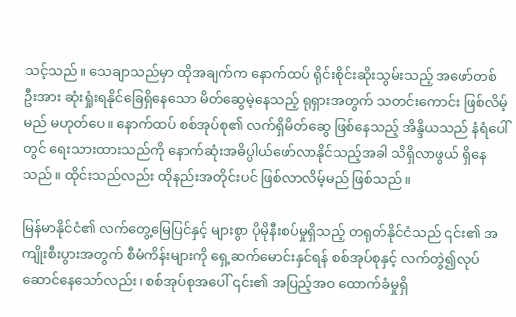သင့်သည်။ သေချာသည်မှာ ထိုအချက်က နောက်ထပ် ရိုင်းစိုင်းဆိုးသွမ်းသည့် အဖော်တစ်ဦးအား ဆုံးရှုံးရနိုင်ခြေရှိနေသော မိတ်ဆွေမဲ့နေသည့် ရုရှားအတွက် သတင်းကောင်း ဖြစ်လိမ့်မည် မဟုတ်ပေ။ နောက်ထပ် စစ်အုပ်စု၏ လက်ရှိမိတ်ဆွေ ဖြစ်နေသည့် အိန္ဒိယသည် နံရံပေါ်တွင် ရေးသားထားသည်ကို နောက်ဆုံးအဓိပ္ပါယ်ဖော်လာနိုင်သည့်အခါ သိရှိလာဖွယ် ရှိနေသည်။ ထိုင်းသည်လည်း ထိုနည်းအတိုင်းပင် ဖြစ်လာလိမ့်မည် ဖြစ်သည်။

မြန်မာနိုင်ငံ၏ လက်တွေ့မြေပြင်နှင့် များစွာ ပိုမိုနီးစပ်မှုရှိသည့် တရုတ်နိုင်ငံသည် ၎င်း၏ အကျိုးစီးပွားအတွက် စီမံကိန်းများကို ရှေ့ဆက်မောင်းနှင်ရန် စစ်အုပ်စုနှင့် လက်တွဲ၍လုပ်ဆောင်နေသော်လည်း၊ စစ်အုပ်စုအပေါ် ၎င်း၏ အပြည့်အဝ ထောက်ခံမှုရှိ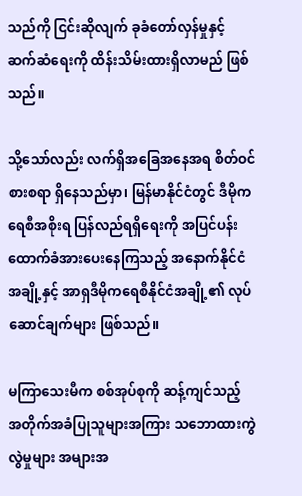သည်ကို ငြင်းဆိုလျက် ခုခံတော်လှန်မှုနှင့် ဆက်ဆံရေးကို ထိန်းသိမ်းထားရှိလာမည် ဖြစ်သည်။

သို့သော်လည်း လက်ရှိအခြေအနေအရ စိတ်ဝင်စားစရာ ရှိနေသည်မှာ၊ မြန်မာနိုင်ငံတွင် ဒီမိုကရေစီအစိုးရ ပြန်လည်ရရှိရေးကို အပြင်ပန်းထောက်ခံအားပေးနေကြသည့် အနောက်နိုင်ငံအချို့နှင့် အာရှဒီမိုကရေစီနိုင်ငံအချို့၏ လုပ်ဆောင်ချက်များ ဖြစ်သည်။

မကြာသေးမီက စစ်အုပ်စုကို ဆန့်ကျင်သည့် အတိုက်အခံပြုသူများအကြား သဘောထားကွဲလွဲမှုများ အများအ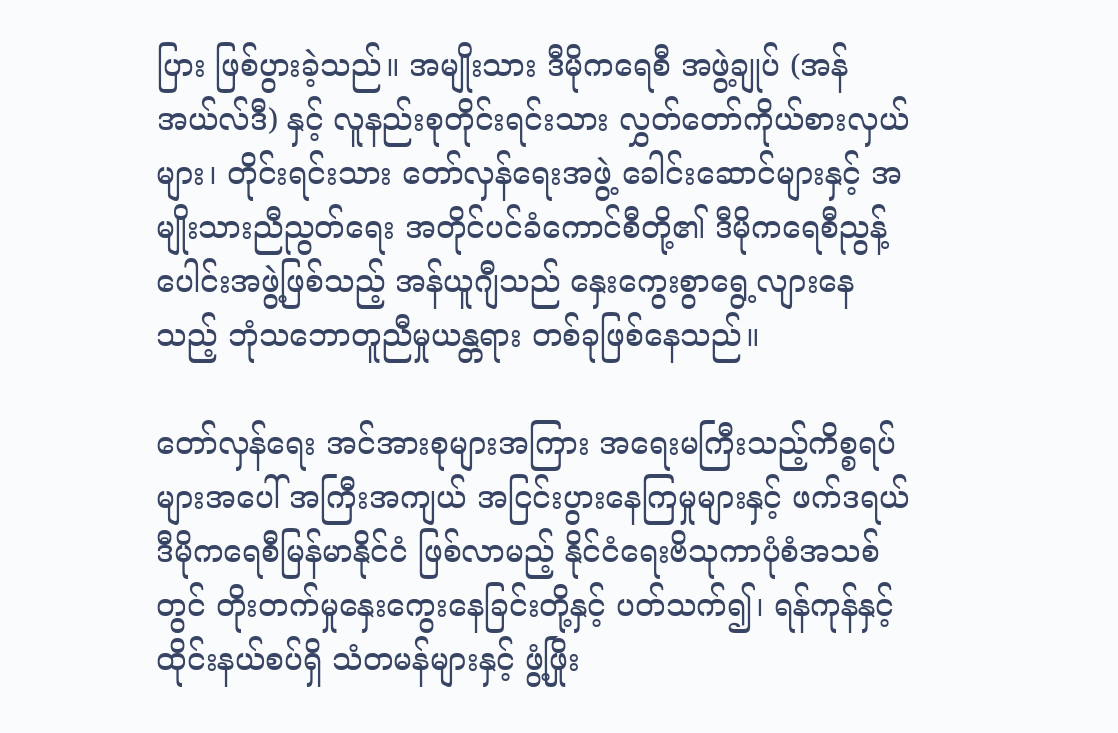ပြား ဖြစ်ပွားခဲ့သည်။ အမျိုးသား ဒီမိုကရေစီ အဖွဲ့ချုပ် (အန်အယ်လ်ဒီ) နှင့် လူနည်းစုတိုင်းရင်းသား လွှတ်တော်ကိုယ်စားလှယ်များ၊ တိုင်းရင်းသား တော်လှန်ရေးအဖွဲ့ ခေါင်းဆောင်များနှင့် အမျိုးသားညီညွတ်ရေး အတိုင်ပင်ခံကောင်စီတို့၏ ဒီမိုကရေစီညွန့်ပေါင်းအဖွဲ့ဖြစ်သည့် အန်ယူဂျီသည် နှေးကွေးစွာရွေ့လျားနေသည့် ဘုံသဘောတူညီမှုယန္တရား တစ်ခုဖြစ်နေသည်။

တော်လှန်ရေး အင်အားစုများအကြား အရေးမကြီးသည့်ကိစ္စရပ်များအပေါ် အကြီးအကျယ် အငြင်းပွားနေကြမှုများနှင့် ဖက်ဒရယ်ဒီမိုကရေစီမြန်မာနိုင်ငံ ဖြစ်လာမည့် နိုင်ငံရေးဗိသုကာပုံစံအသစ်တွင် တိုးတက်မှုနှေးကွေးနေခြင်းတို့နှင့် ပတ်သက်၍၊ ရန်ကုန်နှင့် ထိုင်းနယ်စပ်ရှိ သံတမန်များနှင့် ဖွံ့ဖြိုး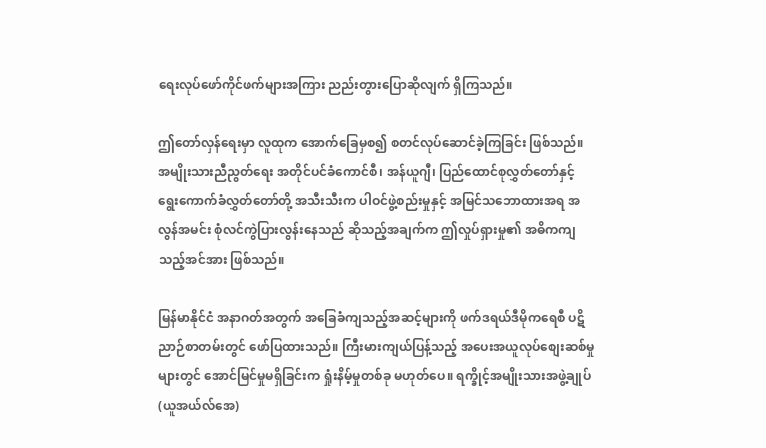ရေးလုပ်ဖော်ကိုင်ဖက်များအကြား ညည်းတွားပြောဆိုလျက် ရှိကြသည်။

ဤတော်လှန်ရေးမှာ လူထုက အောက်ခြေမှစ၍ စတင်လုပ်ဆောင်ခဲ့ကြခြင်း ဖြစ်သည်။ အမျိုးသားညီညွတ်ရေး အတိုင်ပင်ခံကောင်စီ၊ အန်ယူဂျီ၊ ပြည်ထောင်စုလွှတ်တော်နှင့် ရွေးကောက်ခံလွှတ်တော်တို့ အသီးသီးက ပါဝင်ဖွဲ့စည်းမှုနှင့် အမြင်သဘောထားအရ အလွန်အမင်း စုံလင်ကွဲပြားလွန်းနေသည် ဆိုသည့်အချက်က ဤလှုပ်ရှားမှု၏ အဓိကကျသည့်အင်အား ဖြစ်သည်။

မြန်မာနိုင်ငံ အနာဂတ်အတွက် အခြေခံကျသည့်အဆင့်များကို ဖက်ဒရယ်ဒီမိုကရေစီ ပဋိညာဉ်စာတမ်းတွင် ဖော်ပြထားသည်။ ကြီးမားကျယ်ပြန့်သည့် အပေးအယူလုပ်စျေးဆစ်မှုများတွင် အောင်မြင်မှုမရှိခြင်းက ရှုံးနိမ့်မှုတစ်ခု မဟုတ်ပေ။ ရက္ခိုင့်အမျိုးသားအဖွဲ့ချုပ် (ယူအယ်လ်အေ)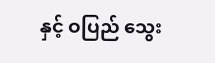နှင့် ဝပြည် သွေး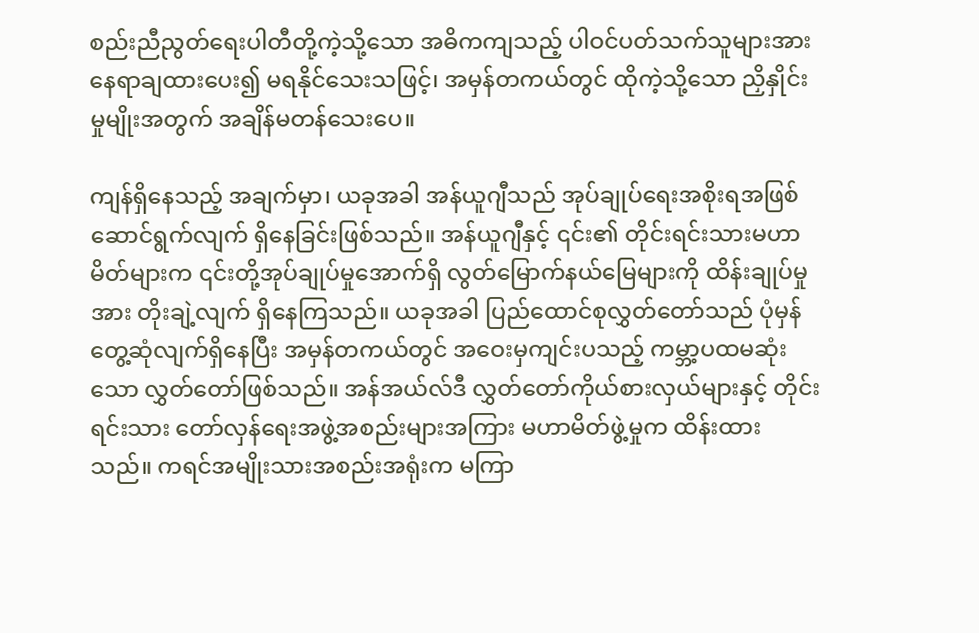စည်းညီညွတ်ရေးပါတီတို့ကဲ့သို့သော အဓိကကျသည့် ပါဝင်ပတ်သက်သူများအား နေရာချထားပေး၍ မရနိုင်သေးသဖြင့်၊ အမှန်တကယ်တွင် ထိုကဲ့သို့သော ညှိနှိုင်းမှုမျိုးအတွက် အချိန်မတန်သေးပေ။

ကျန်ရှိနေသည့် အချက်မှာ၊ ယခုအခါ အန်ယူဂျီသည် အုပ်ချုပ်ရေးအစိုးရအဖြစ် ဆောင်ရွက်လျက် ရှိနေခြင်းဖြစ်သည်။ အန်ယူဂျီနှင့် ၎င်း၏ တိုင်းရင်းသားမဟာမိတ်များက ၎င်းတို့အုပ်ချုပ်မှုအောက်ရှိ လွတ်မြောက်နယ်မြေများကို ထိန်းချုပ်မှုအား တိုးချဲ့လျက် ရှိနေကြသည်။ ယခုအခါ ပြည်ထောင်စုလွှတ်တော်သည် ပုံမှန်တွေ့ဆုံလျက်ရှိနေပြီး အမှန်တကယ်တွင် အဝေးမှကျင်းပသည့် ကမ္ဘာ့ပထမဆုံးသော လွှတ်တော်ဖြစ်သည်။ အန်အယ်လ်ဒီ လွှတ်တော်ကိုယ်စားလှယ်များနှင့် တိုင်းရင်းသား တော်လှန်ရေးအဖွဲ့အစည်းများအကြား မဟာမိတ်ဖွဲ့မှုက ထိန်းထားသည်။ ကရင်အမျိုးသားအစည်းအရုံးက မကြာ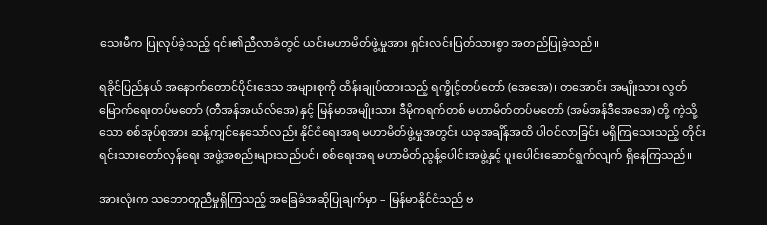သေးမီက ပြုလုပ်ခဲ့သည့် ၎င်း၏ညီလာခံတွင် ယင်းမဟာမိတ်ဖွဲ့မှုအား ရှင်းလင်းပြတ်သားစွာ အတည်ပြုခဲ့သည်။

ရခိုင်ပြည်နယ် အနောက်တောင်ပိုင်းဒေသ အများစုကို ထိန်းချုပ်ထားသည့် ရက္ခိုင့်တပ်တော် (အေအေ)၊ တအောင်း အမျိုးသား လွတ်မြောက်ရေးတပ်မတော် (တီအန်အယ်လ်အေ) နှင့် မြန်မာအမျိုးသား ဒီမိုကရက်တစ် မဟာမိတ်တပ်မတော် (အမ်အန်ဒီအေအေ) တို့ ကဲ့သို့သော စစ်အုပ်စုအား ဆန့်ကျင်နေသော်လည်း နိုင်ငံရေးအရ မဟာမိတ်ဖွဲ့မှုအတွင်း ယခုအချိန်အထိ ပါဝင်လာခြင်း မရှိကြသေးသည့် တိုင်းရင်းသားတော်လှန်ရေး အဖွဲ့အစည်းများသည်ပင်၊ စစ်ရေးအရ မဟာမိတ်ညွန့်ပေါင်းအဖွဲ့နှင့် ပူးပေါင်းဆောင်ရွက်လျက် ရှိနေကြသည်။

အားလုံးက သဘောတူညီမှုရှိကြသည့် အခြေခံအဆိုပြုချက်မှာ – မြန်မာနိုင်ငံသည် ဗ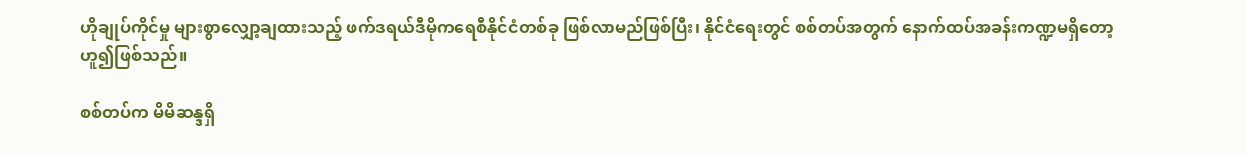ဟိုချုပ်ကိုင်မှု များစွာလျှော့ချထားသည့် ဖက်ဒရယ်ဒီမိုကရေစီနိုင်ငံတစ်ခု ဖြစ်လာမည်ဖြစ်ပြီး၊ နိုင်ငံရေးတွင် စစ်တပ်အတွက် နောက်ထပ်အခန်းကဏ္ဍမရှိတော့ ဟူ၍ဖြစ်သည်။

စစ်တပ်က မိမိဆန္ဒရှိ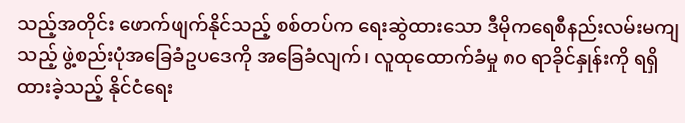သည့်အတိုင်း ဖောက်ဖျက်နိုင်သည့် စစ်တပ်က ရေးဆွဲထားသော ဒီမိုကရေစီနည်းလမ်းမကျသည့် ဖွဲ့စည်းပုံအခြေခံဥပဒေကို အခြေခံလျက်၊ လူထုထောက်ခံမှု ၈၀ ရာခိုင်နှုန်းကို ရရှိထားခဲ့သည့် နိုင်ငံရေး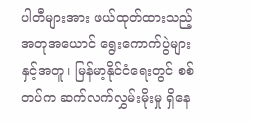ပါတီများအား ဖယ်ထုတ်ထားသည့် အတုအယောင် ရွေးကောက်ပွဲများနှင့်အတူ၊ မြန်မာ့နိုင်ငံရေးတွင် စစ်တပ်က ဆက်လက်လွှမ်းမိုးမှု ရှိနေ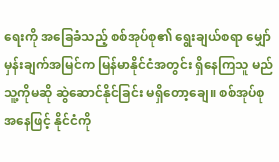ရေးကို အခြေခံသည့် စစ်အုပ်စု၏ ရွေးချယ်စရာ မျှော်မှန်းချက်အမြင်က မြန်မာနိုင်ငံအတွင်း ရှိနေကြသူ မည်သူ့ကိုမဆို ဆွဲဆောင်နိုင်ခြင်း မရှိတော့ချေ။ စစ်အုပ်စုအနေဖြင့် နိုင်ငံကို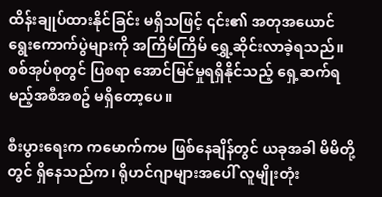ထိန်းချုပ်ထားနိုင်ခြင်း မရှိသဖြင့် ၎င်း၏ အတုအယောင် ရွေးကောက်ပွဲများကို အကြိမ်ကြိမ် ရွှေ့ဆိုင်းလာခဲ့ရသည်။ စစ်အုပ်စုတွင် ပြစရာ အောင်မြင်မှုရရှိနိုင်သည့် ရှေ့ဆက်ရမည့်အစီအစဥ် မရှိတော့ပေ။

စီးပွားရေးက ကမောက်ကမ ဖြစ်နေချိန်တွင် ယခုအခါ မိမိတို့တွင် ရှိနေသည်က၊ ရိုဟင်ဂျာများအပေါ် လူမျိုးတုံး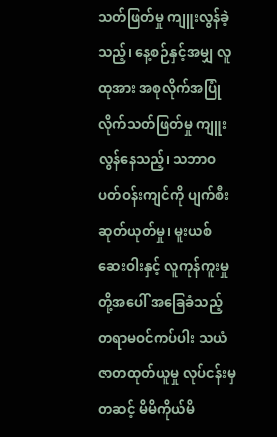သတ်ဖြတ်မှု ကျူးလွန်ခဲ့သည့်၊ နေ့စဉ်နှင့်အမျှ လူထုအား အစုလိုက်အပြုံလိုက်သတ်ဖြတ်မှု ကျူးလွန်နေသည့်၊ သဘာဝပတ်ဝန်းကျင်ကို ပျက်စီးဆုတ်ယုတ်မှု၊ မူးယစ်ဆေးဝါးနှင့် လူကုန်ကူးမှုတို့အပေါ် အခြေခံသည့် တရာမဝင်ကပ်ပါး သယံဇာတထုတ်ယူမှု လုပ်ငန်းမှတဆင့် မိမိကိုယ်မိ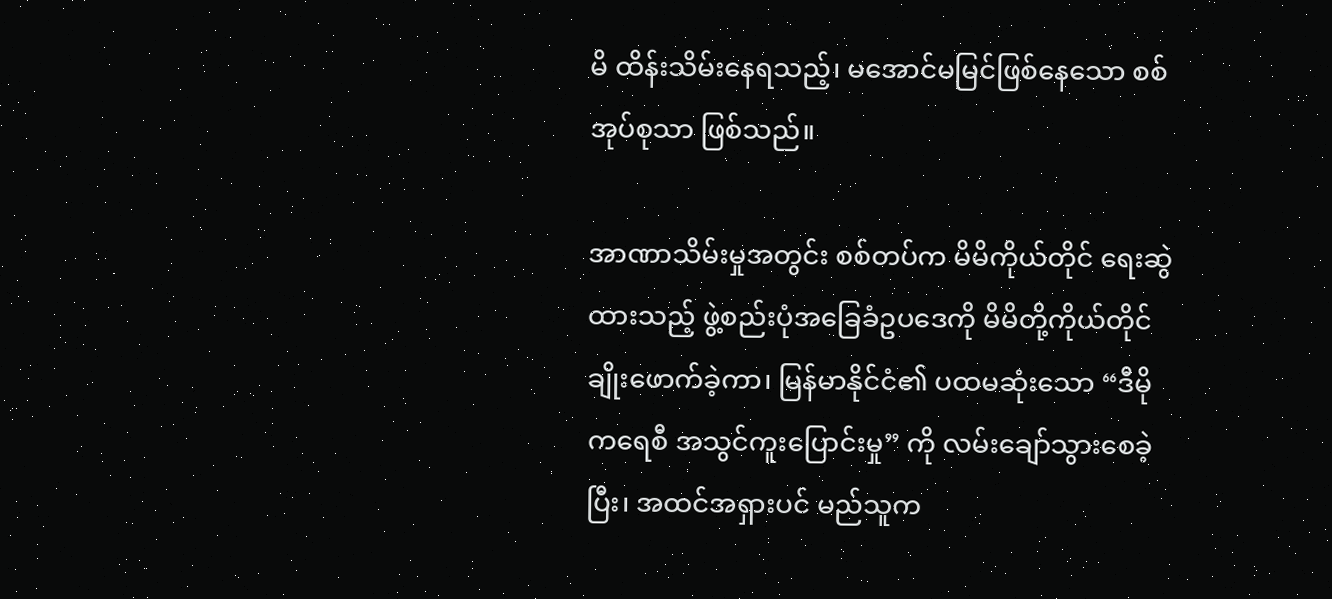မိ ထိန်းသိမ်းနေရသည့်၊ မအောင်မမြင်ဖြစ်နေသော စစ်အုပ်စုသာ ဖြစ်သည်။

အာဏာသိမ်းမှုအတွင်း စစ်တပ်က မိမိကိုယ်တိုင် ရေးဆွဲထားသည့် ဖွဲ့စည်းပုံအခြေခံဥပဒေကို မိမိတို့ကိုယ်တိုင် ချိုးဖောက်ခဲ့ကာ၊ မြန်မာနိုင်ငံ၏ ပထမဆုံးသော “ဒီမိုကရေစီ အသွင်ကူးပြောင်းမှု” ကို လမ်းချော်သွားစေခဲ့ပြီး၊ အထင်အရှားပင် မည်သူက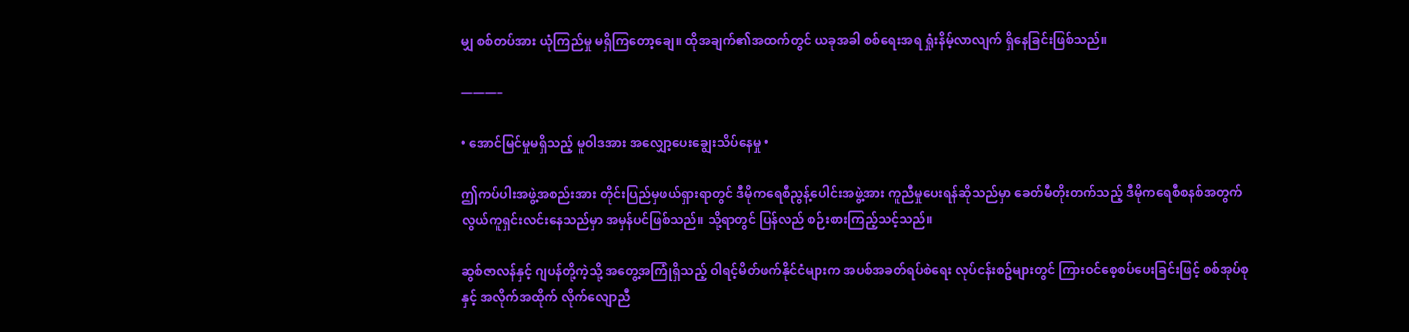မျှ စစ်တပ်အား ယုံကြည်မှု မရှိကြတော့ချေ။ ထိုအချက်၏အထက်တွင် ယခုအခါ စစ်ရေးအရ ရှုံးနိမ့်လာလျက် ရှိနေခြင်းဖြစ်သည်။

———–

• အောင်မြင်မှုမရှိသည့် မူဝါဒအား အလျှော့ပေးချွေးသိပ်နေမှု •

ဤကပ်ပါးအဖွဲ့အစည်းအား တိုင်းပြည်မှဖယ်ရှားရာတွင် ဒီမိုကရေစီညွန့်ပေါင်းအဖွဲ့အား ကူညီမှုပေးရန်ဆိုသည်မှာ ခေတ်မီတိုးတက်သည့် ဒီမိုကရေစီစနစ်အတွက် လွယ်ကူရှင်းလင်းနေသည်မှာ အမှန်ပင်ဖြစ်သည်။ သို့ရာတွင် ပြန်လည် စဉ်းစားကြည့်သင့်သည်။

ဆွစ်ဇာလန်နှင့် ဂျပန်တို့ကဲ့သို့ အတွေ့အကြုံရှိသည့် ဝါရင့်မိတ်ဖက်နိုင်ငံများက အပစ်အခတ်ရပ်စဲရေး လုပ်ငန်းစဥ်များတွင် ကြားဝင်စေ့စပ်ပေးခြင်းဖြင့် စစ်အုပ်စုနှင့် အလိုက်အထိုက် လိုက်လျောညီ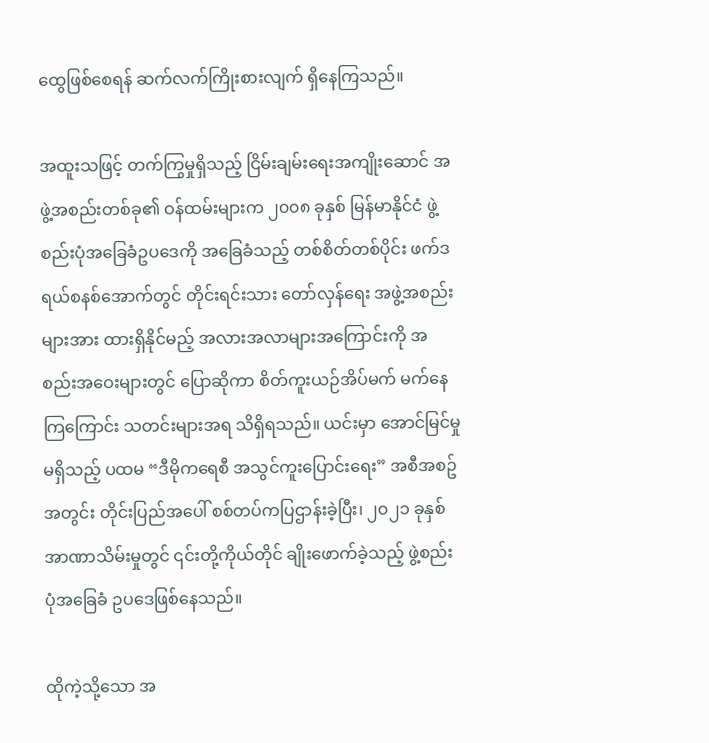ထွေဖြစ်စေရန် ဆက်လက်ကြိုးစားလျက် ရှိနေကြသည်။

အထူးသဖြင့် တက်ကြွမှုရှိသည့် ငြိမ်းချမ်းရေးအကျိုးဆောင် အဖွဲ့အစည်းတစ်ခု၏ ဝန်ထမ်းများက ၂၀၀၈ ခုနှစ် မြန်မာနိုင်ငံ ဖွဲ့စည်းပုံအခြေခံဥပဒေကို အခြေခံသည့် တစ်စိတ်တစ်ပိုင်း ဖက်ဒရယ်စနစ်အောက်တွင် တိုင်းရင်းသား တော်လှန်ရေး အဖွဲ့အစည်းများအား ထားရှိနိုင်မည့် အလားအလာများအကြောင်းကို အစည်းအဝေးများတွင် ပြောဆိုကာ စိတ်ကူးယဉ်အိပ်မက် မက်နေကြကြောင်း သတင်းများအရ သိရှိရသည်။ ယင်းမှာ အောင်မြင်မှုမရှိသည့် ပထမ “ဒီမိုကရေစီ အသွင်ကူးပြောင်းရေး” အစီအစဥ်အတွင်း တိုင်းပြည်အပေါ် စစ်တပ်ကပြဌာန်းခဲ့ပြီး၊ ၂၀၂၁ ခုနှစ် အာဏာသိမ်းမှုတွင် ၎င်းတို့ကိုယ်တိုင် ချိုးဖောက်ခဲ့သည့် ဖွဲ့စည်းပုံအခြေခံ ဥပဒေဖြစ်နေသည်။

ထိုကဲ့သို့သော အ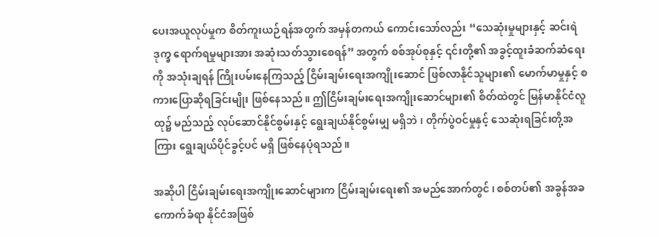ပေးအယူလုပ်မှုက စိတ်ကူးယဉ်ရန်အတွက် အမှန်တကယ် ကောင်းသော်လည်း “သေဆုံးမှုများနှင့် ဆင်းရဲဒုက္ခ ရောက်ရမှုများအား အဆုံးသတ်သွားစေရန်” အတွက် စစ်အုပ်စုနှင့် ၎င်းတို့၏ အခွင့်ထူးခံဆက်ဆံရေးကို အသုံးချရန် ကြိုးပမ်းနေကြသည့် ငြိမ်းချမ်းရေးအကျိုးဆောင် ဖြစ်လာနိုင်သူများ၏ မောက်မာမှုနှင့် စကားပြောဆိုရခြင်းမျိုး ဖြစ်နေသည်။ ဤငြိမ်းချမ်းရေးအကျိုးဆောင်များ၏ စိတ်ထဲတွင် မြန်မာနိုင်ငံလူထု၌ မည်သည့် လုပ်ဆောင်နိုင်စွမ်းနှင့် ရွေးချယ်နိုင်စွမ်းမျှ မရှိဘဲ၊ တိုက်ပွဲဝင်မှုနှင့် သေဆုံးရခြင်းတို့အကြား ရွေးချယ်ပိုင်ခွင့်ပင် မရှိ ဖြစ်နေပုံရသည်။

အဆိုပါ ငြိမ်းချမ်းရေးအကျိုးဆောင်များက ငြိမ်းချမ်းရေး၏ အမည်အောက်တွင်၊ စစ်တပ်၏ အခွန်အခကောက်ခံရာ နိုင်ငံအဖြစ်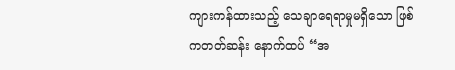ကျားကန်ထားသည့် သေချာရေရာမှုမရှိသော ဖြစ်ကတတ်ဆန်း နောက်ထပ် “အ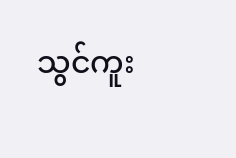သွင်ကူး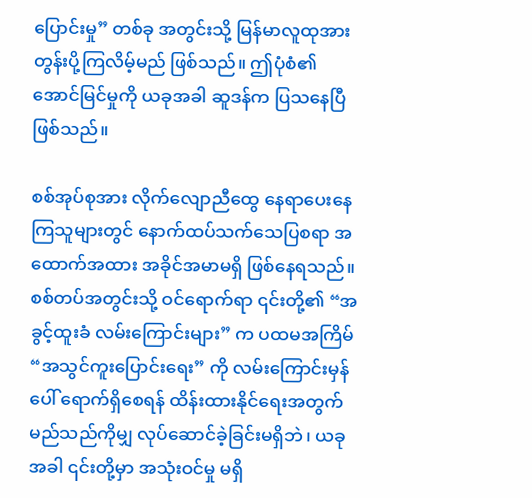ပြောင်းမှု” တစ်ခု အတွင်းသို့ မြန်မာလူထုအား တွန်းပို့ကြလိမ့်မည် ဖြစ်သည်။ ဤပုံစံ၏ အောင်မြင်မှုကို ယခုအခါ ဆူဒန်က ပြသနေပြီ ဖြစ်သည်။

စစ်အုပ်စုအား လိုက်လျောညီထွေ နေရာပေးနေကြသူများတွင် နောက်ထပ်သက်သေပြစရာ အထောက်အထား အခိုင်အမာမရှိ ဖြစ်နေရသည်။ စစ်တပ်အတွင်းသို့ ဝင်ရောက်ရာ ၎င်းတို့၏ “အခွင့်ထူးခံ လမ်းကြောင်းများ” က ပထမအကြိမ် “အသွင်ကူးပြောင်းရေး” ကို လမ်းကြောင်းမှန်ပေါ် ရောက်ရှိစေ‌ရန် ထိန်းထားနိုင်ရေးအတွက် မည်သည်ကိုမျှ လုပ်ဆောင်ခဲ့ခြင်းမရှိဘဲ၊ ယခုအခါ ၎င်းတို့မှာ အသုံးဝင်မှု မရှိ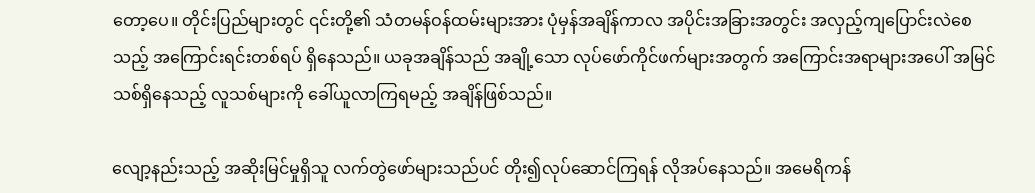တော့ပေ။ တိုင်းပြည်များတွင် ၎င်းတို့၏ သံတမန်ဝန်ထမ်းများအား ပုံမှန်အချိန်ကာလ အပိုင်းအခြားအတွင်း အလှည့်ကျပြောင်းလဲစေသည့် အကြောင်းရင်းတစ်ရပ် ရှိနေသည်။ ယခုအချိန်သည် အချို့သော လုပ်ဖော်ကိုင်ဖက်များအတွက် အကြောင်းအရာများအပေါ် အမြင်သစ်ရှိနေသည့် လူသစ်များကို ခေါ်ယူလာကြရမည့် အချိန်ဖြစ်သည်။

လျော့နည်းသည့် အဆိုးမြင်မှုရှိသူ လက်တွဲဖော်များသည်ပင် တိုး၍လုပ်ဆောင်ကြရန် လိုအပ်နေသည်။ အမေရိကန်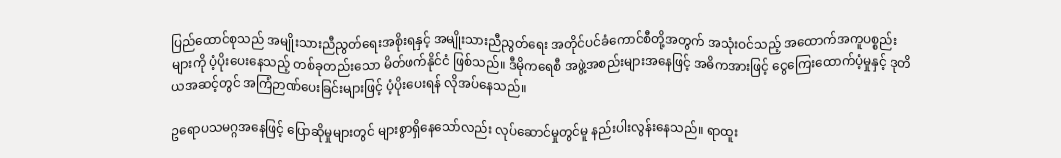ပြည်ထောင်စုသည် အမျိုးသားညီညွတ်ရေးအစိုးရနှင့် အမျိုးသားညီညွတ်ရေး အတိုင်ပင်ခံကောင်စီတို့အတွက် အသုံးဝင်သည့် အထောက်အကူပစ္စည်းများကို ပံ့ပိုးပေးနေသည့် တစ်ခုတည်းသော မိတ်ဖက်နိုင်ငံ ဖြစ်သည်။ ဒီမိုကရေစီ အဖွဲ့အစည်းများအနေဖြင့် အဓိကအားဖြင့် ငွေကြေးထောက်ပံ့မှုနှင့် ဒုတိယအဆင့်တွင် အကြံဉာဏ်ပေးခြင်းများဖြင့် ပံ့ပိုးပေးရန် လိုအပ်နေသည်။

ဥရောပသမဂ္ဂအနေဖြင့် ပြောဆိုမှုများတွင် များစွာရှိနေသော်လည်း လုပ်ဆောင်မှုတွင်မူ နည်းပါးလွန်းနေသည်။ ရာထူး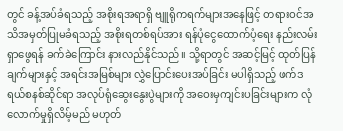တွင် ခန့်အပ်ခံရသည့် အစိုးရအရာရှိ ဗျူရိုကရက်များအနေဖြင့် တရားဝင်အသိအမှတ်ပြုမခံရသည့် အစိုးရတစ်ရပ်အား ရန်ပုံငွေထောက်ပံ့ရေး နည်းလမ်းရှာဖွေရန် ခက်ခဲကြောင်း နားလည်နိုင်သည်။ သို့ရာတွင် အဆင့်မြင့် ထုတ်ပြန်ချက်များနှင့် အရင်းအမြစ်များ လွှဲပြောင်းပေးအပ်ခြင်း မပါရှိသည့် ဖက်ဒရယ်စနစ်ဆိုင်ရာ အလုပ်ရုံဆွေးနွေးပွဲများကို အဝေးမှကျင်းပခြင်းများက လုံလောက်မှုရှိလိမ့်မည် မဟုတ်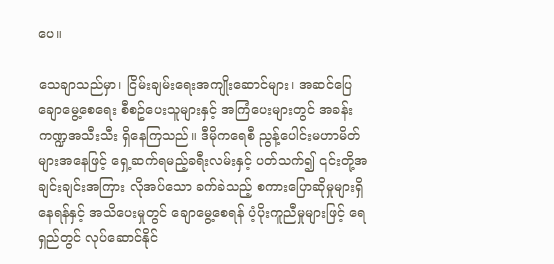ပေ။

သေချာသည်မှာ၊ ငြိမ်းချမ်းရေးအကျိုးဆောင်များ၊ အဆင်ပြေချောမွေ့စေရေး စီစဥ်ပေးသူများနှင့် အကြံပေးများတွင် အခန်းကဏ္ဍအသီးသီး ရှိနေကြသည်။ ဒီမိုကရေစီ ညွန့်ပေါင်းမဟာမိတ်များအနေဖြင့် ရှေ့ဆက်ရမည့်ခရီးလမ်းနှင့် ပတ်သက်၍ ၎င်းတို့အချင်းချင်းအကြား လိုအပ်သော ခက်ခဲသည့် စကားပြောဆိုမှုများရှိနေရန်နှင့် အသိပေးမှုတွင် ချောမွေ့စေရန် ပံ့ပိုးကူညီမှုများဖြင့် ရေရှည်တွင် လုပ်ဆောင်နိုင်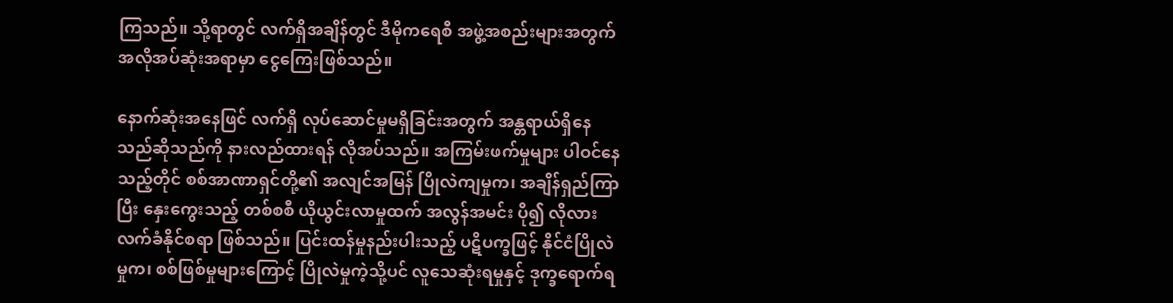ကြသည်။ သို့ရာတွင် လက်ရှိအချိန်တွင် ဒီမိုကရေစီ အဖွဲ့အစည်းများအတွက် အလိုအပ်ဆုံးအရာမှာ ငွေကြေးဖြစ်သည်။

နောက်ဆုံးအနေဖြင် လက်ရှိ လုပ်ဆောင်မှုမရှိခြင်းအတွက် အန္တရာယ်ရှိနေသည်ဆိုသည်ကို နားလည်ထားရန် လိုအပ်သည်။ အကြမ်းဖက်မှုများ ပါဝင်နေသည့်တိုင် စစ်အာဏာရှင်တို့၏ အလျင်အမြန် ပြိုလဲကျမှုက၊ အချိန်ရှည်ကြာပြီး နှေးကွေးသည့် တစ်စစီ ယိုယွင်းလာမှုထက် အလွန်အမင်း ပို၍ လိုလားလက်ခံနိုင်စရာ ဖြစ်သည်။ ပြင်းထန်မှုနည်းပါးသည့် ပဋိပက္ခဖြင့် နိုင်ငံပြိုလဲမှုက၊ စစ်ဖြစ်မှုများကြောင့် ပြိုလဲမှုကဲ့သို့ပင် လူသေဆုံးရမှုနှင့် ဒုက္ခရောက်ရ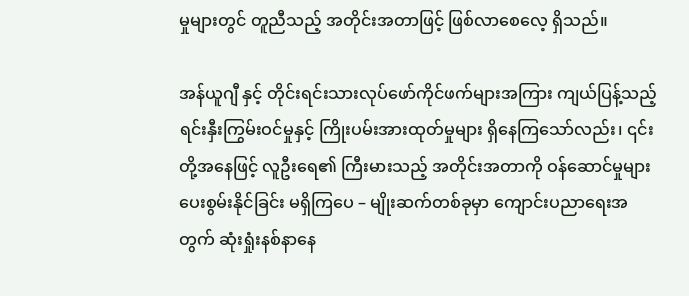မှုများတွင် တူညီသည့် အတိုင်းအတာဖြင့် ဖြစ်လာစေလေ့ ရှိသည်။

အန်ယူဂျီ နှင့် တိုင်းရင်းသားလုပ်ဖော်ကိုင်ဖက်များအကြား ကျယ်ပြန့်သည့် ရင်းနှီးကြွမ်းဝင်မှုနှင့် ကြိုးပမ်းအားထုတ်မှုများ ရှိနေကြသော်လည်း၊ ၎င်းတို့အနေဖြင့် လူဦးရေ၏ ကြီးမားသည့် အတိုင်းအတာကို ဝန်ဆောင်မှုများ ပေးစွမ်းနိုင်ခြင်း မရှိကြပေ – မျိုးဆက်တစ်ခုမှာ ကျောင်းပညာရေးအတွက် ဆုံးရှုံးနစ်နာနေ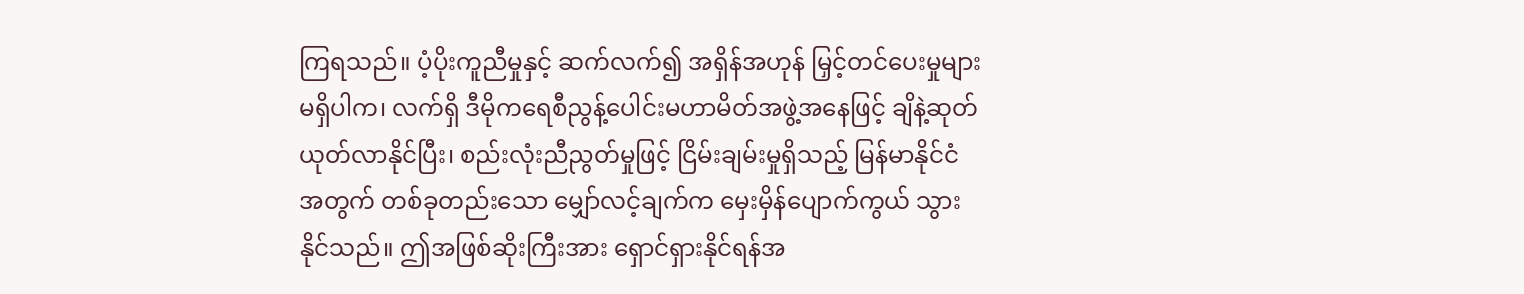ကြရသည်။ ပံ့ပိုးကူညီမှုနှင့် ဆက်လက်၍ အရှိန်အဟုန် မြှင့်တင်ပေးမှုများ မရှိပါက၊ လက်ရှိ ဒီမိုကရေစီညွန့်ပေါင်းမဟာမိတ်အဖွဲ့အနေဖြင့် ချိနဲ့ဆုတ်ယုတ်လာနိုင်ပြီး၊ စည်းလုံးညီညွတ်မှုဖြင့် ငြိမ်းချမ်းမှုရှိသည့် မြန်မာနိုင်ငံအတွက် တစ်ခုတည်းသော မျှော်လင့်ချက်က မှေးမှိန်ပျောက်ကွယ် သွားနိုင်သည်။ ဤအဖြစ်ဆိုးကြီးအား ရှောင်ရှားနိုင်ရန်အ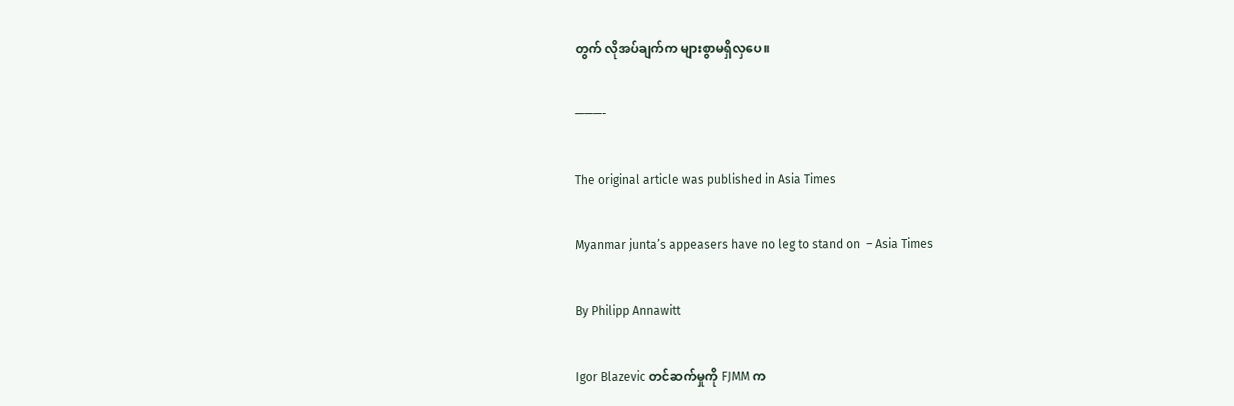တွက် လိုအပ်ချက်က များစွာမရှိလှပေ။

———-

The original article was published in Asia Times

Myanmar junta’s appeasers have no leg to stand on  – Asia Times

By Philipp Annawitt

Igor Blazevic တင်ဆက်မှုကို FJMM က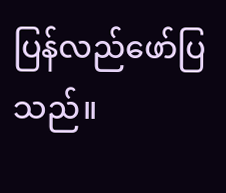ပြန်လည်ဖော်ပြသည်။